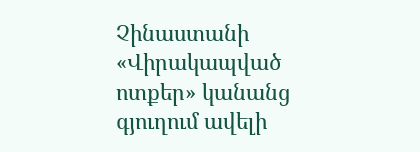Չինաստանի «Վիրակապված ոտքեր» կանանց գյուղում ավելի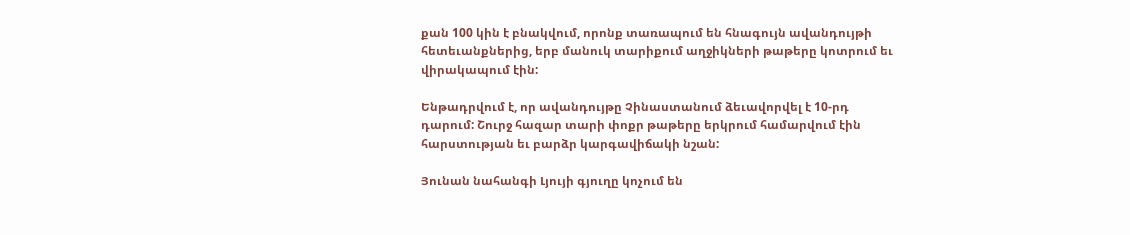քան 100 կին է բնակվում, որոնք տառապում են հնագույն ավանդույթի հետեւանքներից, երբ մանուկ տարիքում աղջիկների թաթերը կոտրում եւ վիրակապում էին:

Ենթադրվում է, որ ավանդույթը Չինաստանում ձեւավորվել է 10-րդ դարում: Շուրջ հազար տարի փոքր թաթերը երկրում համարվում էին հարստության եւ բարձր կարգավիճակի նշան:

Յունան նահանգի Լյույի գյուղը կոչում են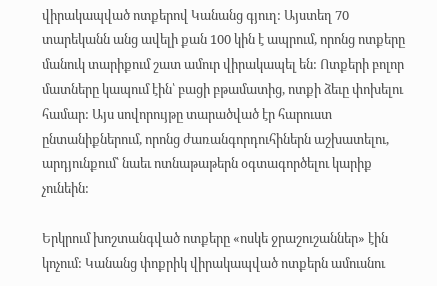վիրակապված ոտքերով Կանանց գյուղ: Այստեղ 70 տարեկանն անց ավելի քան 100 կին է ապրում, որոնց ոտքերը մանուկ տարիքում շատ ամուր վիրակապել են: Ոտքերի բոլոր մատները կապում էին՝ բացի բթամատից, ոտքի ձեւը փոխելու համար: Այս սովորույթը տարածված էր հարուստ ընտանիքներում, որոնց ժառանգորդուհիներն աշխատելու, արդյունքում՝ նաեւ ոտնաթաթերն օգտագործելու կարիք չունեին:

Երկրում խոշտանգված ոտքերը «ոսկե ջրաշուշաններ» էին կոչում: Կանանց փոքրիկ վիրակապված ոտքերն ամուսնու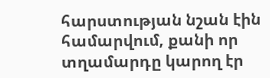հարստության նշան էին համարվում, քանի որ տղամարդը կարող էր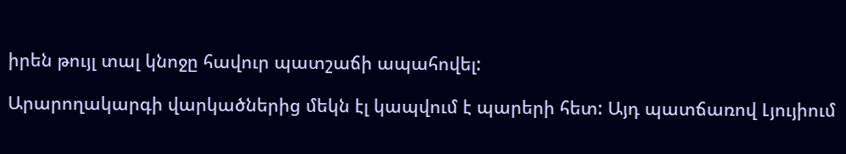իրեն թույլ տալ կնոջը հավուր պատշաճի ապահովել:

Արարողակարգի վարկածներից մեկն էլ կապվում է պարերի հետ: Այդ պատճառով Լյույիում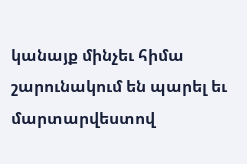կանայք մինչեւ հիմա շարունակում են պարել եւ մարտարվեստով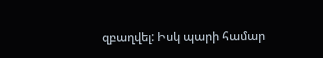զբաղվել: Իսկ պարի համար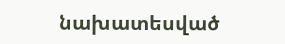նախատեսված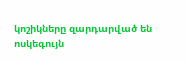կոշիկները զարդարված են ոսկեգույն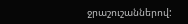ջրաշուշաններով: